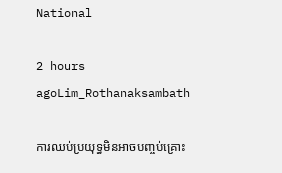National

2 hours agoLim_Rothanaksambath

ការឈប់ប្រយុទ្ធមិនអាចបញ្ចប់គ្រោះ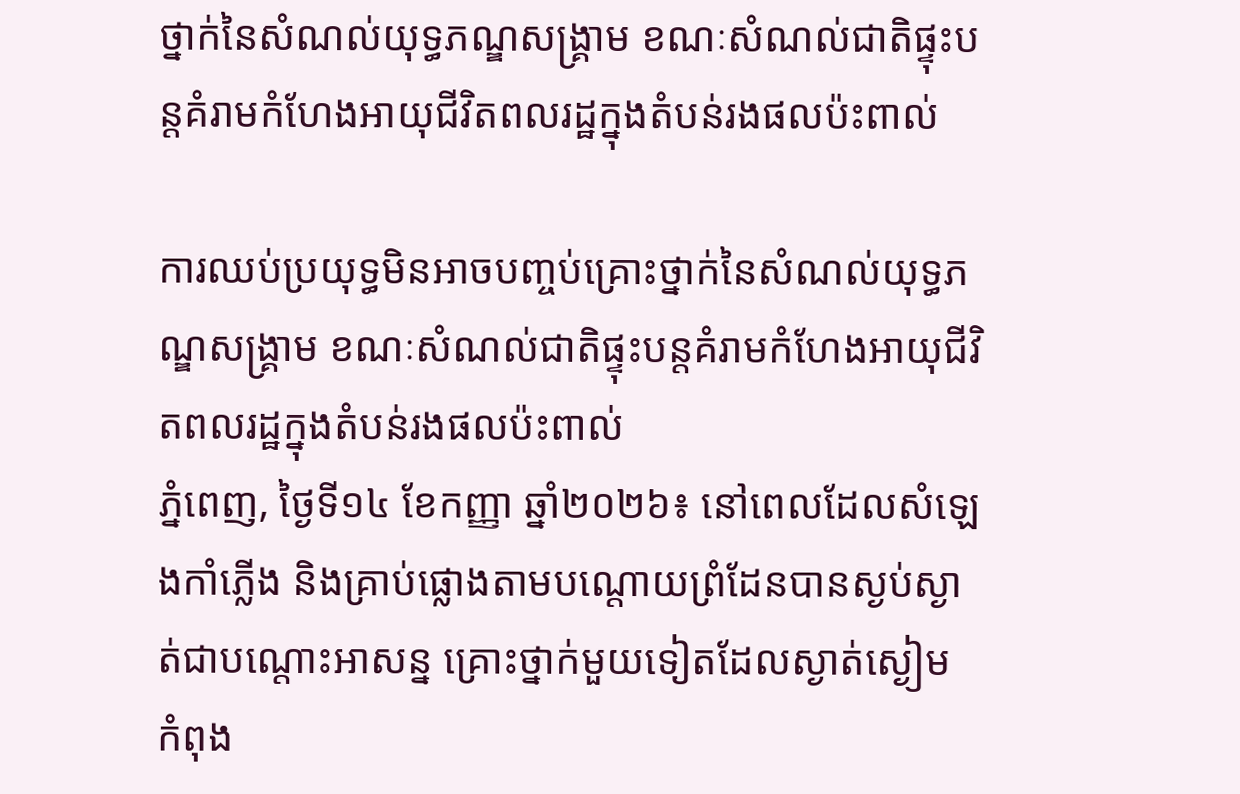ថ្នាក់នៃសំណល់យុទ្ធភណ្ឌសង្គ្រាម ខណៈសំណល់ជាតិផ្ទុះបន្តគំរាមកំហែងអាយុជីវិតពលរដ្ឋក្នុងតំបន់រងផលប៉ះពាល់

ការឈប់ប្រយុទ្ធមិនអាចបញ្ចប់គ្រោះថ្នាក់នៃសំណល់យុទ្ធភណ្ឌសង្គ្រាម ខណៈសំណល់ជាតិផ្ទុះបន្តគំរាមកំហែងអាយុជីវិតពលរដ្ឋក្នុងតំបន់រងផលប៉ះពាល់
ភ្នំពេញ, ថ្ងៃទី១៤ ខែកញ្ញា ឆ្នាំ២០២៦៖ នៅពេលដែលសំឡេងកាំភ្លើង និងគ្រាប់ផ្លោងតាមបណ្តោយព្រំដែនបានស្ងប់ស្ងាត់ជាបណ្តោះអាសន្ន គ្រោះថ្នាក់មួយទៀតដែលស្ងាត់ស្ងៀម កំពុង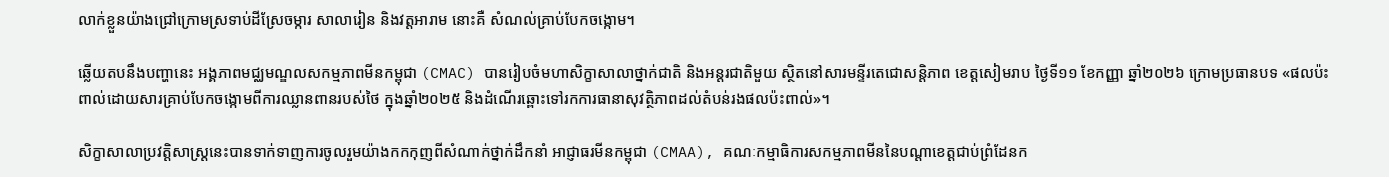លាក់ខ្លួនយ៉ាងជ្រៅក្រោមស្រទាប់ដីស្រែចម្ការ សាលារៀន និងវត្តអារាម នោះគឺ សំណល់គ្រាប់បែកចង្កោម។

ឆ្លើយតបនឹងបញ្ហានេះ អង្គភាពមជ្ឈមណ្ឌលសកម្មភាពមីនកម្ពុជា (CMAC) បានរៀបចំមហាសិក្ខាសាលាថ្នាក់ជាតិ និងអន្តរជាតិមួយ ស្ថិតនៅសារមន្ទីរតេជោសន្តិភាព ខេត្តសៀមរាប ថ្ងៃទី១១ ខែកញ្ញា ឆ្នាំ២០២៦ ក្រោមប្រធានបទ «ផលប៉ះពាល់ដោយសារគ្រាប់បែកចង្កោមពីការឈ្លានពានរបស់ថៃ ក្នុងឆ្នាំ២០២៥ និងដំណើរឆ្ពោះទៅរកការធានាសុវត្ថិភាពដល់តំបន់រងផលប៉ះពាល់»។

សិក្ខាសាលាប្រវត្តិសាស្ត្រនេះបានទាក់ទាញការចូលរួមយ៉ាងកកកុញពីសំណាក់ថ្នាក់ដឹកនាំ អាជ្ញាធរមីនកម្ពុជា (CMAA), គណៈកម្មាធិការសកម្មភាពមីននៃបណ្តាខេត្តជាប់ព្រំដែនក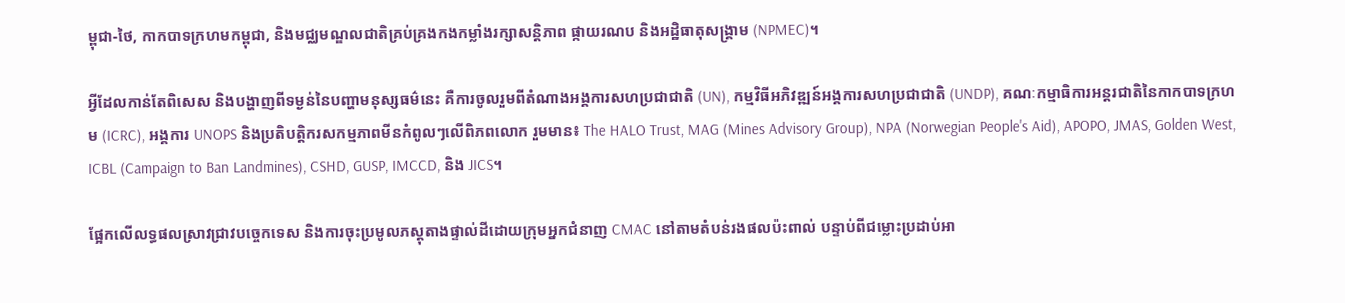ម្ពុជា-ថៃ, កាកបាទក្រហមកម្ពុជា, និងមជ្ឈមណ្ឌលជាតិគ្រប់គ្រងកងកម្លាំងរក្សាសន្តិភាព ផ្កាយរណប និងអដ្ឋិធាតុសង្គ្រាម (NPMEC)។

អ្វីដែលកាន់តែពិសេស និងបង្ហាញពីទម្ងន់នៃបញ្ហាមនុស្សធម៌នេះ គឺការចូលរួមពីតំណាងអង្គការសហប្រជាជាតិ (UN), កម្មវិធីអភិវឌ្ឍន៍អង្គការសហប្រជាជាតិ (UNDP), គណៈកម្មាធិការអន្តរជាតិនៃកាកបាទក្រហម (ICRC), អង្គការ UNOPS និងប្រតិបត្តិករសកម្មភាពមីនកំពូលៗលើពិភពលោក រួមមាន៖ The HALO Trust, MAG (Mines Advisory Group), NPA (Norwegian People's Aid), APOPO, JMAS, Golden West, ICBL (Campaign to Ban Landmines), CSHD, GUSP, IMCCD, និង JICS។

ផ្អែកលើលទ្ធផលស្រាវជ្រាវបច្ចេកទេស និងការចុះប្រមូលភស្តុតាងផ្ទាល់ដីដោយក្រុមអ្នកជំនាញ CMAC នៅតាមតំបន់រងផលប៉ះពាល់ បន្ទាប់ពីជម្លោះប្រដាប់អា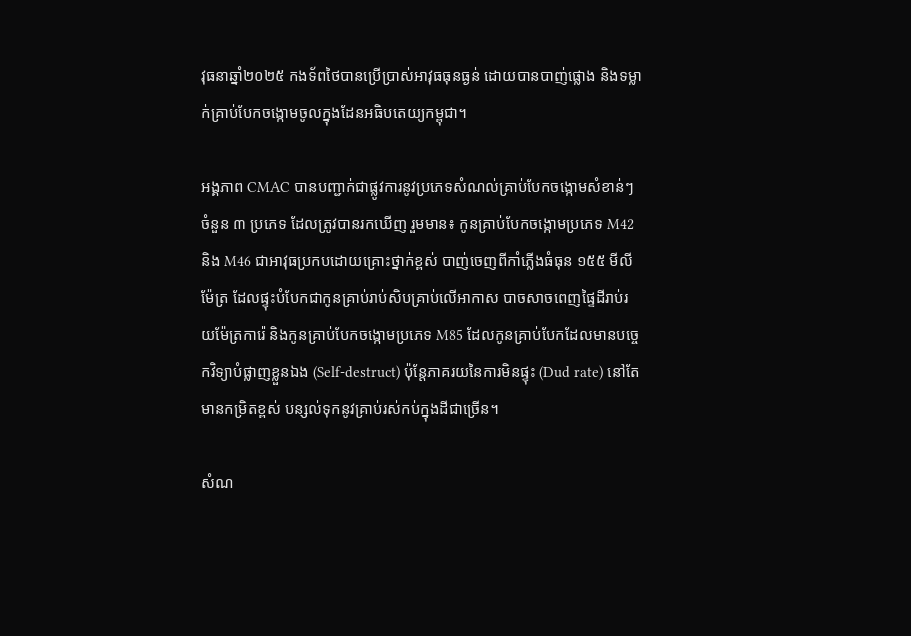វុធនាឆ្នាំ២០២៥ កងទ័ពថៃបានប្រើប្រាស់អាវុធធុនធ្ងន់ ដោយបានបាញ់ផ្លោង និងទម្លាក់គ្រាប់បែកចង្កោមចូលក្នុងដែនអធិបតេយ្យកម្ពុជា។

អង្គភាព CMAC បានបញ្ជាក់ជាផ្លូវការនូវប្រភេទសំណល់គ្រាប់បែកចង្កោមសំខាន់ៗចំនួន ៣ ប្រភេទ ដែលត្រូវបានរកឃើញ រួមមាន៖ កូនគ្រាប់បែកចង្កោមប្រភេទ M42 និង M46 ជាអាវុធប្រកបដោយគ្រោះថ្នាក់ខ្ពស់ បាញ់ចេញពីកាំភ្លើងធំធុន ១៥៥ មីលីម៉ែត្រ ដែលផ្ទុះបំបែកជាកូនគ្រាប់រាប់សិបគ្រាប់លើអាកាស បាចសាចពេញផ្ទៃដីរាប់រយម៉ែត្រការ៉េ និងកូនគ្រាប់បែកចង្កោមប្រភេទ M85 ដែលកូនគ្រាប់បែកដែលមានបច្ចេកវិទ្យាបំផ្លាញខ្លួនឯង (Self-destruct) ប៉ុន្តែភាគរយនៃការមិនផ្ទុះ (Dud rate) នៅតែមានកម្រិតខ្ពស់ បន្សល់ទុកនូវគ្រាប់រស់កប់ក្នុងដីជាច្រើន។

សំណ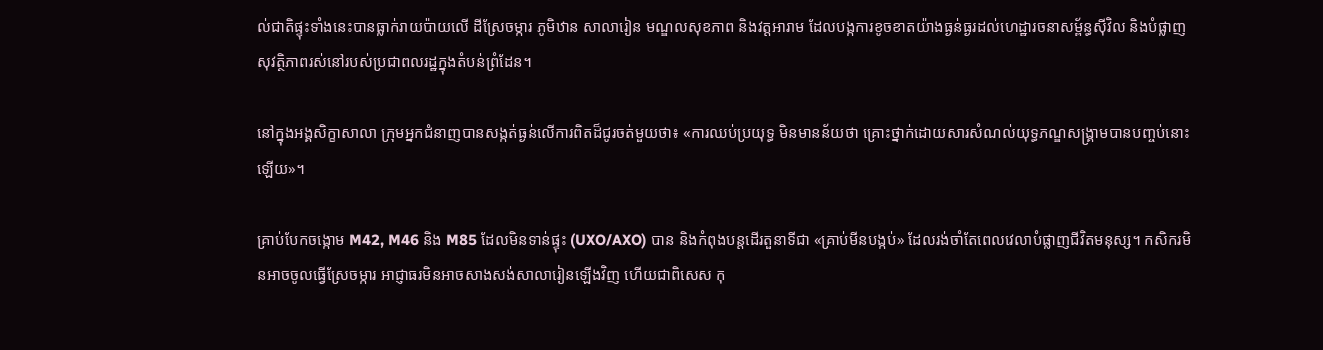ល់ជាតិផ្ទុះទាំងនេះបានធ្លាក់រាយប៉ាយលើ ដីស្រែចម្ការ ភូមិឋាន សាលារៀន មណ្ឌលសុខភាព និងវត្តអារាម ដែលបង្កការខូចខាតយ៉ាងធ្ងន់ធ្ងរដល់ហេដ្ឋារចនាសម្ព័ន្ធស៊ីវិល និងបំផ្លាញសុវត្ថិភាពរស់នៅរបស់ប្រជាពលរដ្ឋក្នុងតំបន់ព្រំដែន។

នៅក្នុងអង្គសិក្ខាសាលា ក្រុមអ្នកជំនាញបានសង្កត់ធ្ងន់លើការពិតដ៏ជូរចត់មួយថា៖ «ការឈប់ប្រយុទ្ធ មិនមានន័យថា គ្រោះថ្នាក់ដោយសារសំណល់យុទ្ធភណ្ឌសង្គ្រាមបានបញ្ចប់នោះឡើយ»។

គ្រាប់បែកចង្កោម M42, M46 និង M85 ដែលមិនទាន់ផ្ទុះ (UXO/AXO) បាន និងកំពុងបន្តដើរតួនាទីជា «គ្រាប់មីនបង្កប់» ដែលរង់ចាំតែពេលវេលាបំផ្លាញជីវិតមនុស្ស។ កសិករមិនអាចចូលធ្វើស្រែចម្ការ អាជ្ញាធរមិនអាចសាងសង់សាលារៀនឡើងវិញ ហើយជាពិសេស កុ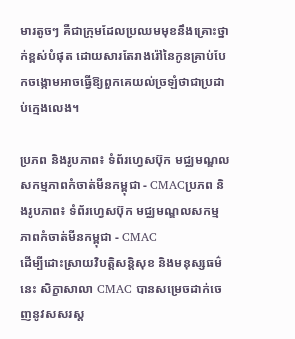មារតូចៗ គឺជាក្រុមដែលប្រឈមមុខនឹងគ្រោះថ្នាក់ខ្ពស់បំផុត ដោយសារតែរាងរ៉ៅនៃកូនគ្រាប់បែកចង្កោមអាចធ្វើឱ្យពួកគេយល់ច្រឡំថាជាប្រដាប់ក្មេងលេង។

ប្រភព និងរូបភាព៖ ទំព័រហ្វេសប៊ុក មជ្ឈមណ្ឌលសកម្មភាពកំចាត់មីនកម្ពុជា - CMACប្រភព និងរូបភាព៖ ទំព័រហ្វេសប៊ុក មជ្ឈមណ្ឌលសកម្មភាពកំចាត់មីនកម្ពុជា - CMAC
ដើម្បីដោះស្រាយវិបត្តិសន្តិសុខ និងមនុស្សធម៌នេះ សិក្ខាសាលា CMAC បានសម្រេចដាក់ចេញនូវសសរស្ត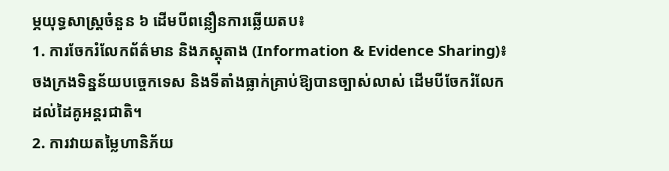ម្ភយុទ្ធសាស្ត្រចំនួន ៦ ដើមបីពន្លឿនការឆ្លើយតប៖
1. ការចែករំលែកព័ត៌មាន និងភស្តុតាង (Information & Evidence Sharing)៖ ចងក្រងទិន្នន័យបច្ចេកទេស និងទីតាំងធ្លាក់គ្រាប់ឱ្យបានច្បាស់លាស់ ដើមបីចែករំលែកដល់ដៃគូអន្តរជាតិ។
2. ការវាយតម្លៃហានិភ័យ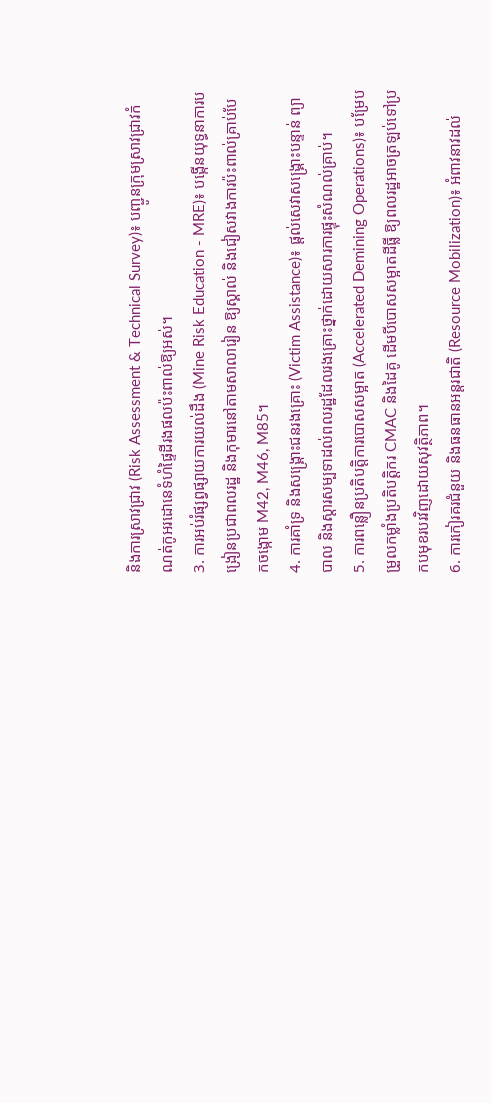និងការស្រាវជ្រាវ (Risk Assessment & Technical Survey)៖ បញ្ជូនក្រុមស្រាវជ្រាវកំណត់កូអរដោនេទំហំផ្ទៃដីរងផលប៉ះពាល់ឱ្យអស់។
3. ការអប់រំផ្សព្វផ្សាយការយល់ដឹង (Mine Risk Education - MRE)៖ បង្កើនយុទ្ធនាការបង្រៀនប្រជាពលរដ្ឋ និងកុមារនៅតាមសាលារៀន ឱ្យស្គាល់ និងជៀសវាងការប៉ះពាល់គ្រាប់បែកចង្កោម M42, M46, M85។
4. ការគាំទ្រ និងសង្គ្រោះជនរងគ្រោះ (Victim Assistance)៖ ផ្តល់សេវាសង្គ្រោះបន្ទាន់ ព្យាបាល និងស្តារសម្បទាដល់ពលរដ្ឋដែលរងគ្រោះថ្នាក់ដោយសារការផ្ទុះសំណល់គ្រាប់។
5. ការពន្លឿនប្រតិបត្តិការបោសសម្អាត (Accelerated Demining Operations)៖ បម្រែបម្រួលកម្លាំងប្រតិបត្តិករ CMAC និងដៃគូ ដើមបីបោសសម្អាតដីធ្លី ឱ្យពលរដ្ឋអាចត្រឡប់ទៅប្រកបមុខរបរវិញដោយសុវត្ថិភាព។
6. ការកៀរគរជំនួយ និងធនធានអន្តរជាតិ (Resource Mobilization)៖ អំពាវនាវដល់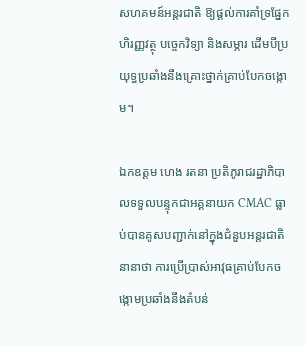សហគមន៍អន្តរជាតិ ឱ្យផ្តល់ការគាំទ្រផ្នែកហិរញ្ញវត្ថុ បច្ចេកវិទ្យា និងសម្ភារ ដើមបីប្រយុទ្ធប្រឆាំងនឹងគ្រោះថ្នាក់គ្រាប់បែកចង្កោម។

ឯកឧត្តម ហេង រតនា ប្រតិភូរាជរដ្ឋាភិបាលទទួលបន្ទុកជាអគ្គនាយក CMAC ធ្លាប់បានគូសបញ្ជាក់នៅក្នុងជំនួបអន្តរជាតិនានាថា ការប្រើប្រាស់អាវុធគ្រាប់បែកចង្កោមប្រឆាំងនឹងតំបន់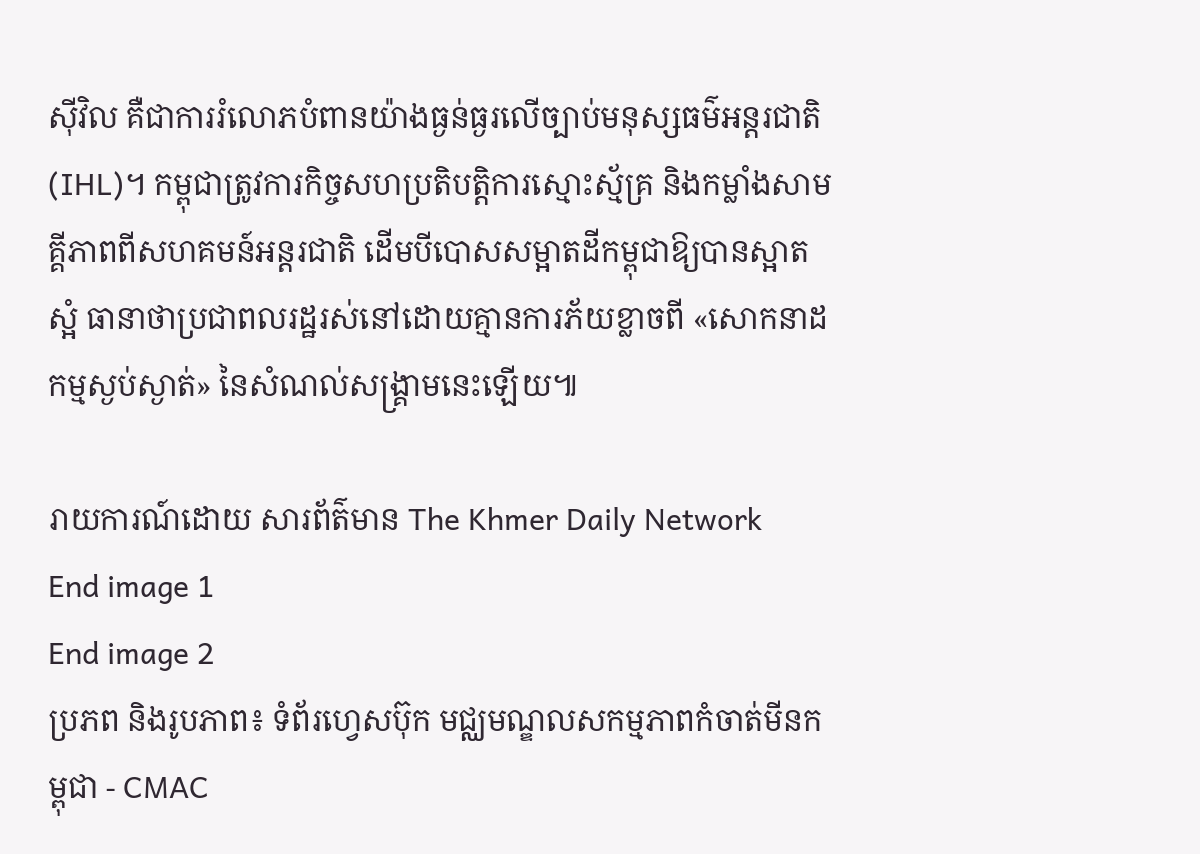ស៊ីវិល គឺជាការរំលោភបំពានយ៉ាងធ្ងន់ធ្ងរលើច្បាប់មនុស្សធម៌អន្តរជាតិ (IHL)។ កម្ពុជាត្រូវការកិច្ចសហប្រតិបត្តិការស្មោះស្ម័គ្រ និងកម្លាំងសាមគ្គីភាពពីសហគមន៍អន្តរជាតិ ដើមបីបោសសម្អាតដីកម្ពុជាឱ្យបានស្អាតស្អំ ធានាថាប្រជាពលរដ្ឋរស់នៅដោយគ្មានការភ័យខ្លាចពី «សោកនាដកម្មស្ងប់ស្ងាត់» នៃសំណល់សង្គ្រាមនេះឡើយ៕

រាយការណ៍ដោយ សារព័ត៌មាន The Khmer Daily Network
End image 1
End image 2
ប្រភព និងរូបភាព៖ ទំព័រហ្វេសប៊ុក មជ្ឈមណ្ឌលសកម្មភាពកំចាត់មីនកម្ពុជា - CMAC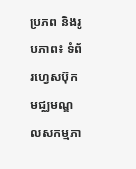ប្រភព និងរូបភាព៖ ទំព័រហ្វេសប៊ុក មជ្ឈមណ្ឌលសកម្មភា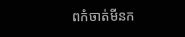ពកំចាត់មីនក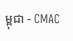ម្ពុជា - CMAC